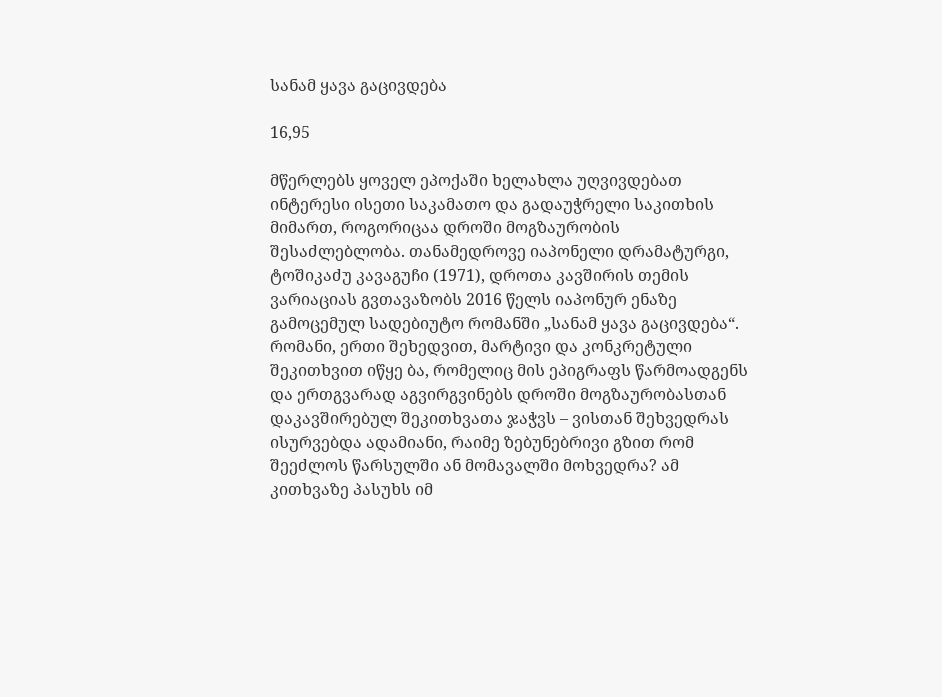სანამ ყავა გაცივდება

16,95

მწერლებს ყოველ ეპოქაში ხელახლა უღვივდებათ ინტერესი ისეთი საკამათო და გადაუჭრელი საკითხის მიმართ, როგორიცაა დროში მოგზაურობის შესაძლებლობა. თანამედროვე იაპონელი დრამატურგი, ტოშიკაძუ კავაგუჩი (1971), დროთა კავშირის თემის ვარიაციას გვთავაზობს 2016 წელს იაპონურ ენაზე გამოცემულ სადებიუტო რომანში „სანამ ყავა გაცივდება“. რომანი, ერთი შეხედვით, მარტივი და კონკრეტული შეკითხვით იწყე ბა, რომელიც მის ეპიგრაფს წარმოადგენს და ერთგვარად აგვირგვინებს დროში მოგზაურობასთან დაკავშირებულ შეკითხვათა ჯაჭვს – ვისთან შეხვედრას ისურვებდა ადამიანი, რაიმე ზებუნებრივი გზით რომ შეეძლოს წარსულში ან მომავალში მოხვედრა? ამ კითხვაზე პასუხს იმ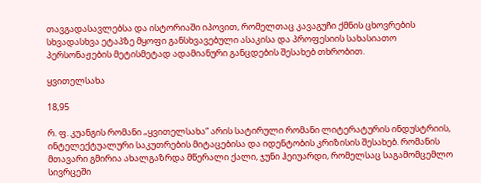თავგადასავლებსა და ისტორიაში იპოვით, რომელთაც კავაგუჩი ქმნის ცხოვრების სხვადასხვა ეტაპზე მყოფი განსხვავებული ასაკისა და პროფესიის სახასიათო პერსონაჟების მეტისმეტად ადამიანური განცდების შესახებ თხრობით.

ყვითელსახა

18,95

რ. ფ. კუანგის რომანი „ყვითელსახა“ არის სატირული რომანი ლიტერატურის ინდუსტრიის, ინტელექტუალური საკუთრების მიტაცებისა და იდენტობის კრიზისის შესახებ. რომანის მთავარი გმირია ახალგაზრდა მწერალი ქალი, ჯუნი ჰეიუარდი, რომელსაც საგამომცემლო სივრცეში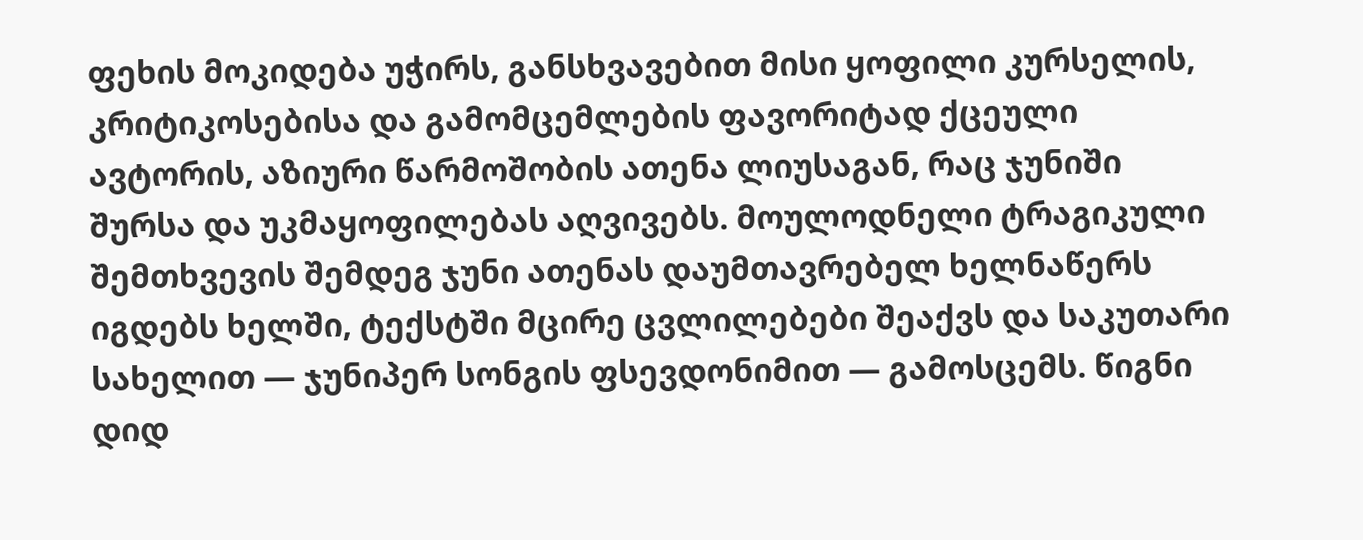ფეხის მოკიდება უჭირს, განსხვავებით მისი ყოფილი კურსელის, კრიტიკოსებისა და გამომცემლების ფავორიტად ქცეული ავტორის, აზიური წარმოშობის ათენა ლიუსაგან, რაც ჯუნიში შურსა და უკმაყოფილებას აღვივებს. მოულოდნელი ტრაგიკული შემთხვევის შემდეგ ჯუნი ათენას დაუმთავრებელ ხელნაწერს იგდებს ხელში, ტექსტში მცირე ცვლილებები შეაქვს და საკუთარი სახელით — ჯუნიპერ სონგის ფსევდონიმით — გამოსცემს. წიგნი დიდ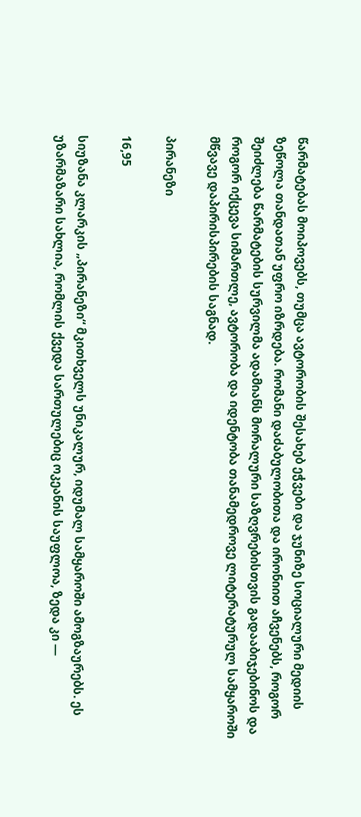წარმატებას მოიპოვებს, თუმცა ავტორობის შესახებ ეჭვები და ჯუნიზე სოციალური მედიის ზეწოლა თანდათან უფრო იზრდება. რომანი დაძაბულობითა და ირონიით აჩვენებს, როგორ შეიძლება წარმატების სურვილმა ადამიანს მორალური საზღვრებისთვის გადააბიჯებინოს და როგორ იქცევა სიმართლე, ავტორობა და იდენტობა თანამედროვე ლიტერატურულ სამყაროში მწვავე დაპირისპირების საგნად.

პირანეზი

16,95

სიუზანა კლარკის „პირანეზი“ მკითხველს უნიკალურ, იდუმალ სამყაროში ამოგზაურებს. ეს უზარმაზარი სახლია, რომლის ქვედა სართულებიც ოკეანის საუფლოა, ზედა კი —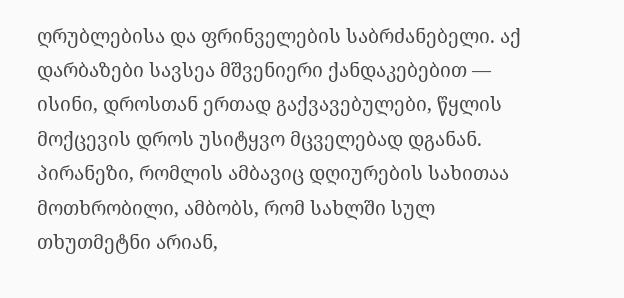ღრუბლებისა და ფრინველების საბრძანებელი. აქ დარბაზები სავსეა მშვენიერი ქანდაკებებით — ისინი, დროსთან ერთად გაქვავებულები, წყლის მოქცევის დროს უსიტყვო მცველებად დგანან. პირანეზი, რომლის ამბავიც დღიურების სახითაა მოთხრობილი, ამბობს, რომ სახლში სულ თხუთმეტნი არიან,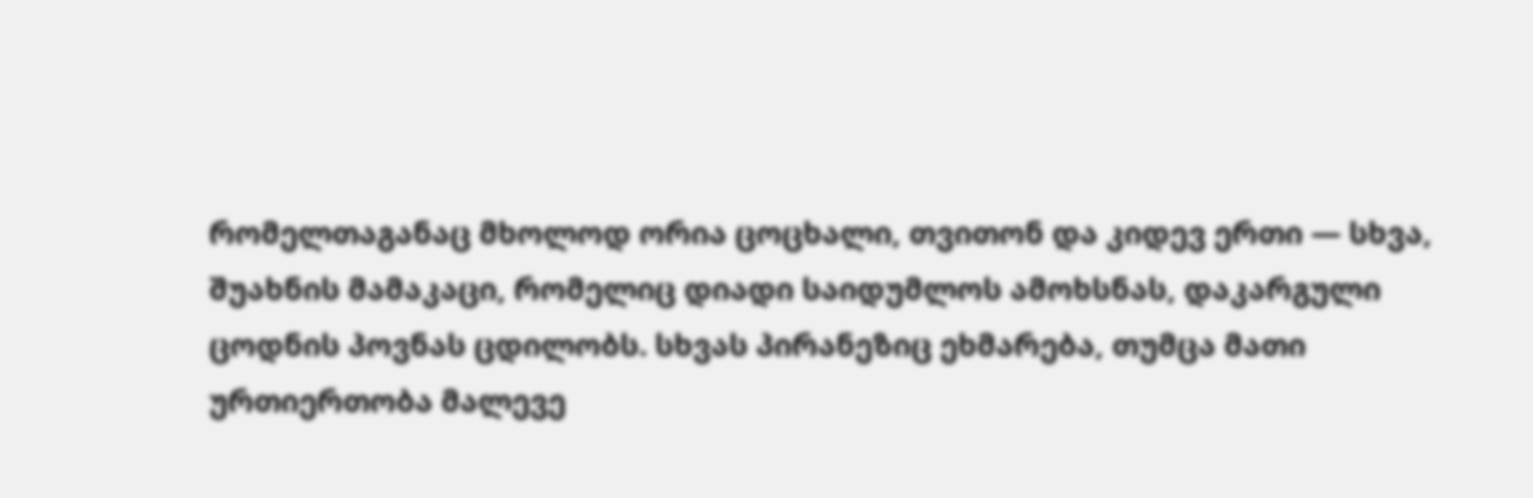რომელთაგანაც მხოლოდ ორია ცოცხალი, თვითონ და კიდევ ერთი — სხვა, შუახნის მამაკაცი, რომელიც დიადი საიდუმლოს ამოხსნას, დაკარგული ცოდნის პოვნას ცდილობს. სხვას პირანეზიც ეხმარება, თუმცა მათი ურთიერთობა მალევე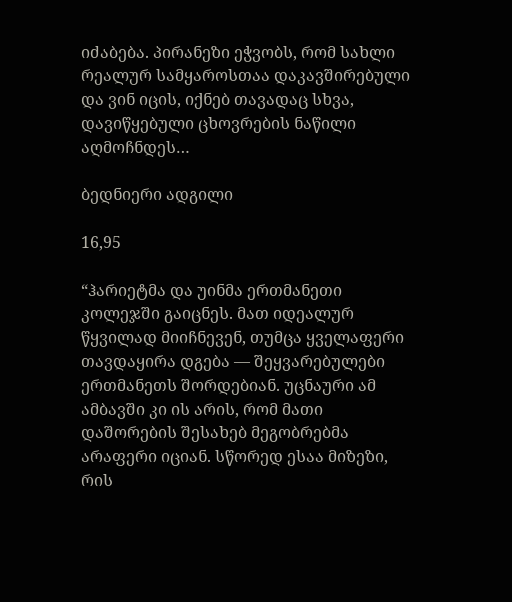იძაბება. პირანეზი ეჭვობს, რომ სახლი რეალურ სამყაროსთაა დაკავშირებული და ვინ იცის, იქნებ თავადაც სხვა, დავიწყებული ცხოვრების ნაწილი აღმოჩნდეს…

ბედნიერი ადგილი

16,95

“ჰარიეტმა და უინმა ერთმანეთი კოლეჯში გაიცნეს. მათ იდეალურ წყვილად მიიჩნევენ, თუმცა ყველაფერი თავდაყირა დგება — შეყვარებულები ერთმანეთს შორდებიან. უცნაური ამ ამბავში კი ის არის, რომ მათი დაშორების შესახებ მეგობრებმა არაფერი იციან. სწორედ ესაა მიზეზი, რის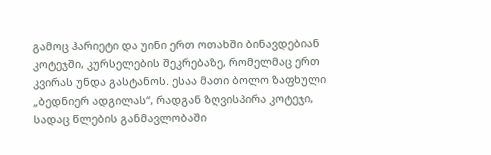გამოც ჰარიეტი და უინი ერთ ოთახში ბინავდებიან კოტეჯში, კურსელების შეკრებაზე, რომელმაც ერთ კვირას უნდა გასტანოს. ესაა მათი ბოლო ზაფხული „ბედნიერ ადგილას“, რადგან ზღვისპირა კოტეჯი, სადაც წლების განმავლობაში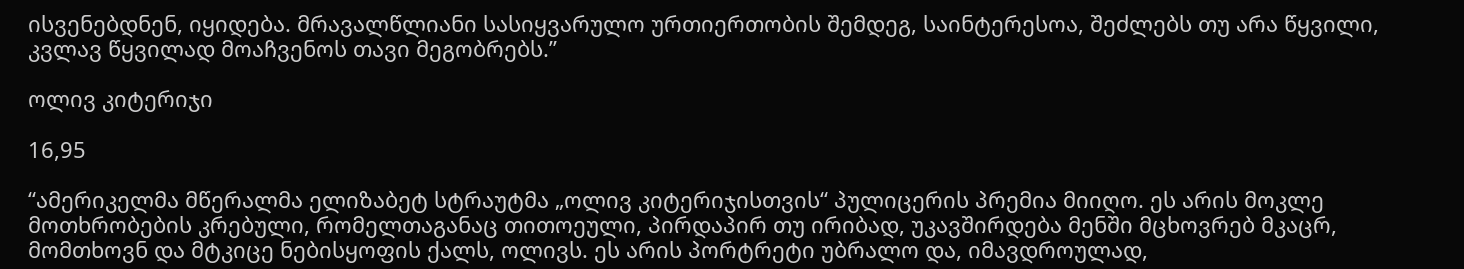ისვენებდნენ, იყიდება. მრავალწლიანი სასიყვარულო ურთიერთობის შემდეგ, საინტერესოა, შეძლებს თუ არა წყვილი, კვლავ წყვილად მოაჩვენოს თავი მეგობრებს.”

ოლივ კიტერიჯი

16,95

“ამერიკელმა მწერალმა ელიზაბეტ სტრაუტმა „ოლივ კიტერიჯისთვის“ პულიცერის პრემია მიიღო. ეს არის მოკლე მოთხრობების კრებული, რომელთაგანაც თითოეული, პირდაპირ თუ ირიბად, უკავშირდება მენში მცხოვრებ მკაცრ, მომთხოვნ და მტკიცე ნებისყოფის ქალს, ოლივს. ეს არის პორტრეტი უბრალო და, იმავდროულად,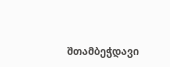შთამბეჭდავი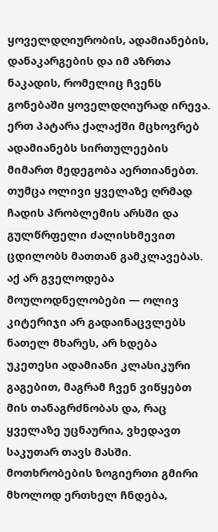ყოველდღიურობის, ადამიანების, დანაკარგების და იმ აზრთა ნაკადის, რომელიც ჩვენს გონებაში ყოველდღიურად ირევა. ერთ პატარა ქალაქში მცხოვრებ ადამიანებს სირთულეების მიმართ მედეგობა აერთიანებთ. თუმცა ოლივი ყველაზე ღრმად ჩადის პრობლემის არსში და გულწრფელი ძალისხმევით ცდილობს მათთან გამკლავებას. აქ არ გველოდება მოულოდნელობები — ოლივ კიტერიჯი არ გადაინაცვლებს ნათელ მხარეს, არ ხდება უკეთესი ადამიანი კლასიკური გაგებით, მაგრამ ჩვენ ვიწყებთ მის თანაგრძნობას და, რაც ყველაზე უცნაურია, ვხედავთ საკუთარ თავს მასში. მოთხრობების ზოგიერთი გმირი მხოლოდ ერთხელ ჩნდება,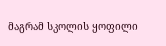მაგრამ სკოლის ყოფილი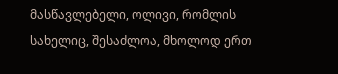მასწავლებელი, ოლივი, რომლის სახელიც, შესაძლოა, მხოლოდ ერთ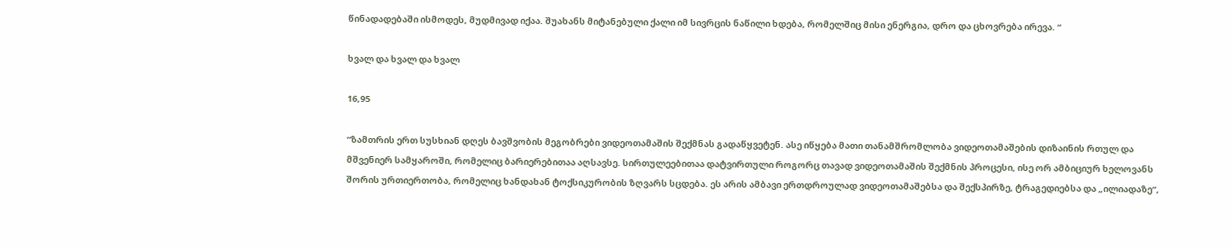წინადადებაში ისმოდეს, მუდმივად იქაა. შუახანს მიტანებული ქალი იმ სივრცის ნაწილი ხდება, რომელშიც მისი ენერგია, დრო და ცხოვრება ირევა. “

ხვალ და ხვალ და ხვალ

16,95

“ზამთრის ერთ სუსხიან დღეს ბავშვობის მეგობრები ვიდეოთამაშის შექმნას გადაწყვეტენ. ასე იწყება მათი თანამშრომლობა ვიდეოთამაშების დიზაინის რთულ და მშვენიერ სამყაროში, რომელიც ბარიერებითაა აღსავსე. სირთულეებითაა დატვირთული როგორც თავად ვიდეოთამაშის შექმნის პროცესი, ისე ორ ამბიციურ ხელოვანს შორის ურთიერთობა, რომელიც ხანდახან ტოქსიკურობის ზღვარს სცდება. ეს არის ამბავი ერთდროულად ვიდეოთამაშებსა და შექსპირზე, ტრაგედიებსა და „ილიადაზე“,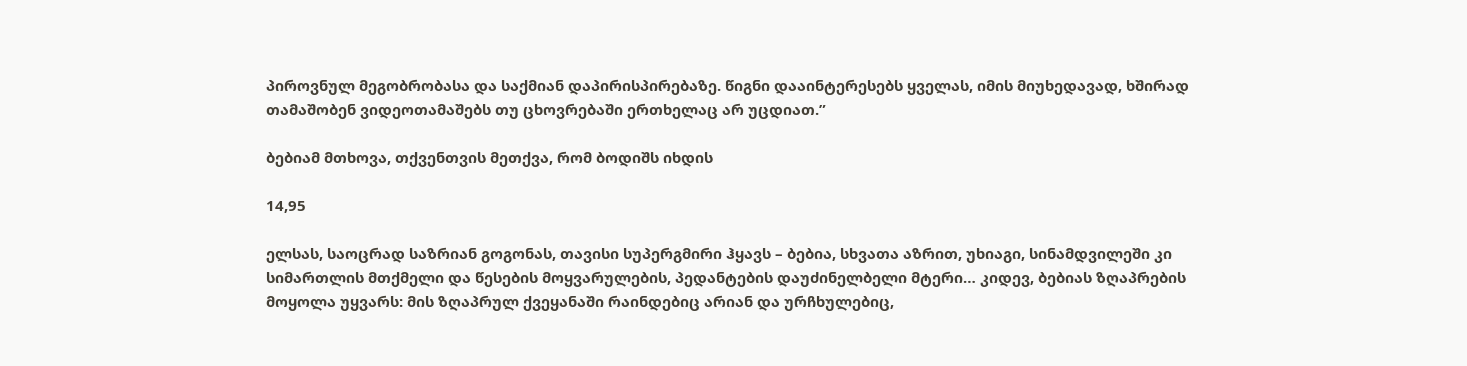პიროვნულ მეგობრობასა და საქმიან დაპირისპირებაზე. წიგნი დააინტერესებს ყველას, იმის მიუხედავად, ხშირად თამაშობენ ვიდეოთამაშებს თუ ცხოვრებაში ერთხელაც არ უცდიათ.”

ბებიამ მთხოვა, თქვენთვის მეთქვა, რომ ბოდიშს იხდის

14,95

ელსას, საოცრად საზრიან გოგონას, თავისი სუპერგმირი ჰყავს – ბებია, სხვათა აზრით, უხიაგი, სინამდვილეში კი სიმართლის მთქმელი და წესების მოყვარულების, პედანტების დაუძინელბელი მტერი… კიდევ, ბებიას ზღაპრების მოყოლა უყვარს: მის ზღაპრულ ქვეყანაში რაინდებიც არიან და ურჩხულებიც,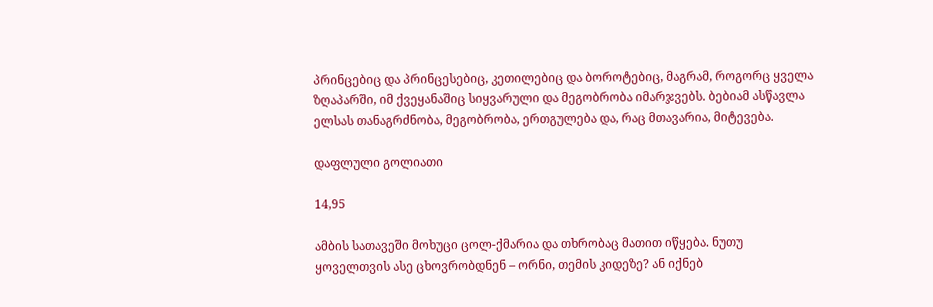პრინცებიც და პრინცესებიც, კეთილებიც და ბოროტებიც, მაგრამ, როგორც ყველა ზღაპარში, იმ ქვეყანაშიც სიყვარული და მეგობრობა იმარჯვებს. ბებიამ ასწავლა ელსას თანაგრძნობა, მეგობრობა, ერთგულება და, რაც მთავარია, მიტევება.

დაფლული გოლიათი

14,95

ამბის სათავეში მოხუცი ცოლ-ქმარია და თხრობაც მათით იწყება. ნუთუ ყოველთვის ასე ცხოვრობდნენ – ორნი, თემის კიდეზე? ან იქნებ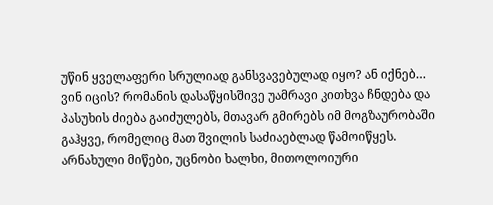უწინ ყველაფერი სრულიად განსვავებულად იყო? ან იქნებ… ვინ იცის? რომანის დასაწყისშივე უამრავი კითხვა ჩნდება და პასუხის ძიება გაიძულებს, მთავარ გმირებს იმ მოგზაურობაში გაჰყვე, რომელიც მათ შვილის საძიაებლად წამოიწყეს. არნახული მიწები, უცნობი ხალხი, მითოლოიური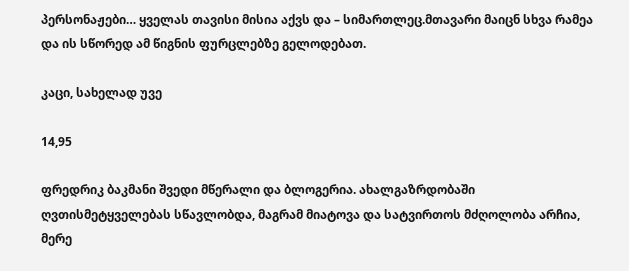პერსონაჟები… ყველას თავისი მისია აქვს და – სიმართლეც.მთავარი მაიცნ სხვა რამეა და ის სწორედ ამ წიგნის ფურცლებზე გელოდებათ.

კაცი, სახელად უვე

14,95

ფრედრიკ ბაკმანი შვედი მწერალი და ბლოგერია. ახალგაზრდობაში ღვთისმეტყველებას სწავლობდა, მაგრამ მიატოვა და სატვირთოს მძღოლობა არჩია, მერე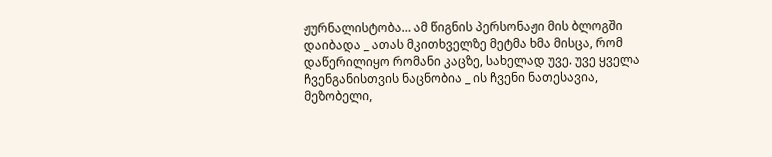ჟურნალისტობა… ამ წიგნის პერსონაჟი მის ბლოგში დაიბადა _ ათას მკითხველზე მეტმა ხმა მისცა, რომ დაწერილიყო რომანი კაცზე, სახელად უვე. უვე ყველა ჩვენგანისთვის ნაცნობია _ ის ჩვენი ნათესავია, მეზობელი,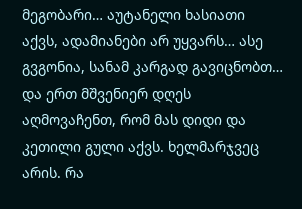მეგობარი… აუტანელი ხასიათი აქვს, ადამიანები არ უყვარს… ასე გვგონია, სანამ კარგად გავიცნობთ… და ერთ მშვენიერ დღეს აღმოვაჩენთ, რომ მას დიდი და კეთილი გული აქვს. ხელმარჯვეც არის. რა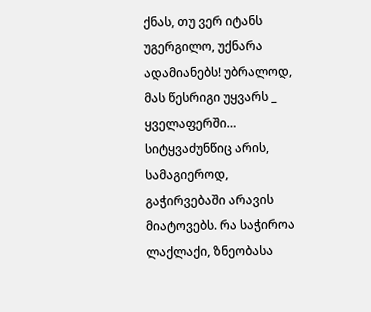ქნას, თუ ვერ იტანს უგერგილო, უქნარა ადამიანებს! უბრალოდ, მას წესრიგი უყვარს _ ყველაფერში… სიტყვაძუნწიც არის, სამაგიეროდ, გაჭირვებაში არავის მიატოვებს. რა საჭიროა ლაქლაქი, ზნეობასა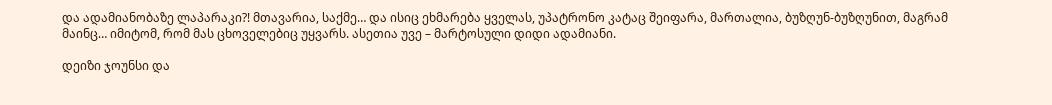და ადამიანობაზე ლაპარაკი?! მთავარია, საქმე… და ისიც ეხმარება ყველას, უპატრონო კატაც შეიფარა, მართალია, ბუზღუნ-ბუზღუნით, მაგრამ მაინც… იმიტომ, რომ მას ცხოველებიც უყვარს. ასეთია უვე – მარტოსული დიდი ადამიანი.

დეიზი ჯოუნსი და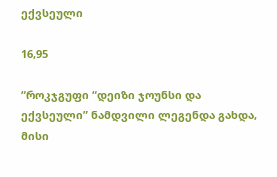ექვსეული

16,95

“როკჯგუფი “დეიზი ჯოუნსი და ექვსეული” ნამდვილი ლეგენდა გახდა, მისი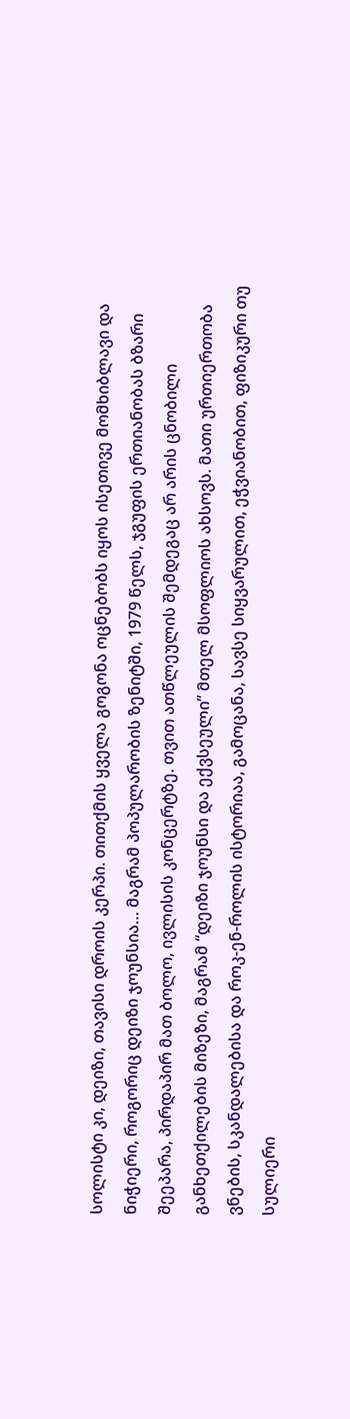სოლისტი კი, დეიზი, თავისი დროის კერპი. თითქმის ყველა გოგონა ოცნებობს იყოს ისეთივე მომხიბლავი და ნიჭიერი, როგორიც დეიზი ჯოუნსია… მაგრამ პოპულარობის ზენიტში, 1979 წელს, ჯგუფის ერთიანობას ბზარი შეეპარა, პირდაპირ მათ ბოლო, ივლისის კონცერტზე. თვით ათწლეულის შემდეგაც არ არის ცნობილი განხეთქილების მიზეზი, მაგრამ “დეიზი ჯოუნსი და ექვსეული” მთელ მსოფლიოს ახსოვს. მათი ურთიერთობა ვნების, სკანდალებისა და როკ-ენ-როლის ისტორიაა, გამოცანა, სავსე სიყვარულით, ეჭვიანობით, ფიზიკური თუ სულიერი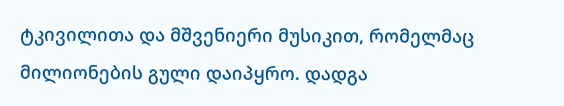ტკივილითა და მშვენიერი მუსიკით, რომელმაც მილიონების გული დაიპყრო. დადგა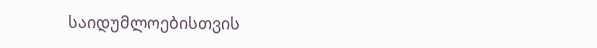საიდუმლოებისთვის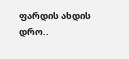ფარდის ახდის დრო..